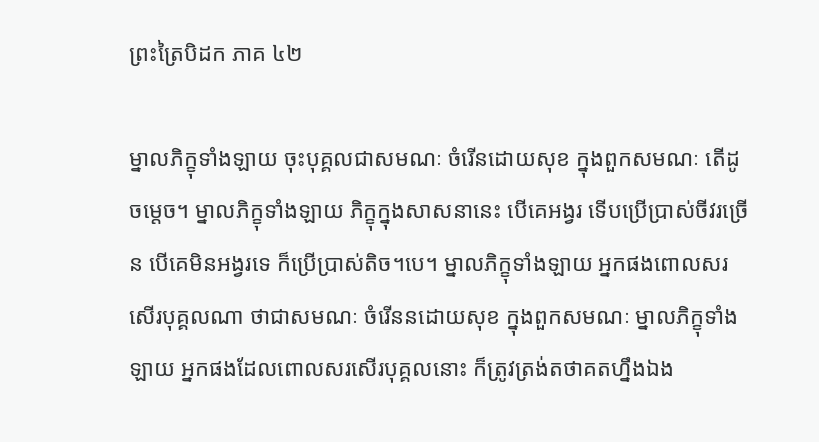ព្រះត្រៃបិដក ភាគ ៤២

ម្នាលភិក្ខុទាំងឡាយ ចុះបុគ្គលជាសមណៈ ចំរើនដោយសុខ ក្នុងពួកសមណៈ តើដូចម្តេច។ ម្នាលភិក្ខុទាំងឡាយ ភិក្ខុក្នុងសាសនានេះ បើគេអង្វរ ទើបប្រើប្រាស់ចីវរច្រើន បើគេមិនអង្វរទេ ក៏ប្រើប្រាស់តិច។បេ។ ម្នាលភិក្ខុទាំងឡាយ អ្នកផងពោលសរសើរបុគ្គលណា ថាជាសមណៈ ចំរើននដោយសុខ ក្នុងពួកសមណៈ ម្នាលភិក្ខុទាំងឡាយ អ្នកផងដែលពោលសរសើរបុគ្គលនោះ ក៏ត្រូវត្រង់តថាគតហ្នឹងឯង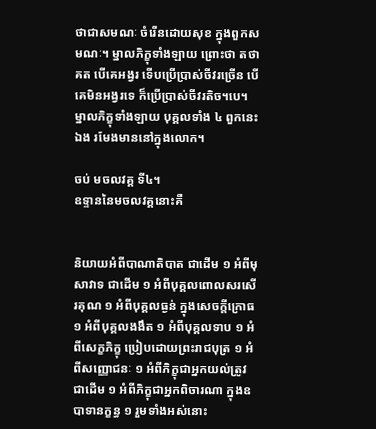ថាជាសមណៈ ចំរើនដោយសុខ ក្នុងពួកសមណៈ។ ម្នាលភិក្ខុទាំងឡាយ ព្រោះថា តថាគត បើគេអង្វរ ទើបប្រើប្រាស់ចីវរច្រើន បើគេមិនអង្វរទេ ក៏ប្រើប្រាស់ចីវរតិច។បេ។ ម្នាលភិក្ខុទាំងឡាយ បុគ្គលទាំង ៤ ពួកនេះឯង រមែងមាននៅក្នុងលោក។

ចប់ មចលវគ្គ ទី៤។
ឧទ្ទាននៃមចលវគ្គនោះគឺ


និយាយអំពីបាណាតិបាត ជាដើម ១ អំពីមុសាវាទ ជាដើម ១ អំពីបុគ្គលពោលសរសើរគុណ ១ អំពីបុគ្គលធ្ងន់ ក្នុងសេចក្តីក្រោធ ១ អំពីបុគ្គលងងឹត ១ អំពីបុគ្គលទាប ១ អំពីសេក្ខភិក្ខុ ប្រៀបដោយព្រះរាជបុត្រ ១ អំពីសញ្ញោជនៈ ១ អំពីភិក្ខុជាអ្នកយល់ត្រូវ ជាដើម ១ អំពីភិក្ខុជាអ្នកពិចារណា ក្នុងឧបាទានក្ខន្ធ ១ រួមទាំងអស់នោះ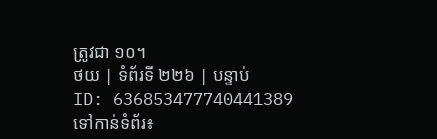ត្រូវជា ១០។
ថយ | ទំព័រទី ២២៦ | បន្ទាប់
ID: 636853477740441389
ទៅកាន់ទំព័រ៖